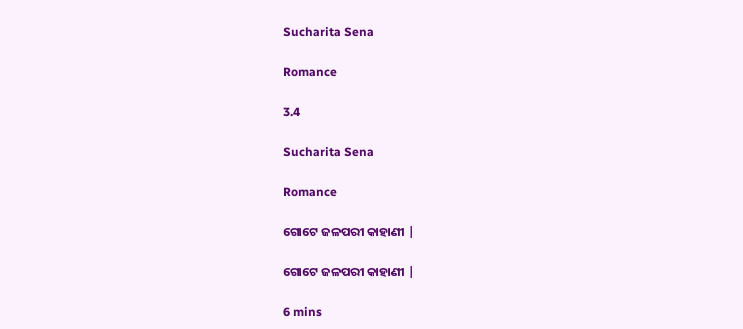Sucharita Sena

Romance

3.4

Sucharita Sena

Romance

ଗୋଟେ ଜଳପରୀ କାହାଣୀ |

ଗୋଟେ ଜଳପରୀ କାହାଣୀ |

6 mins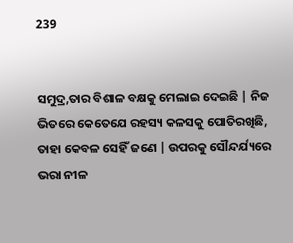239


ସମୁଦ୍ର,ତାର ବିଶାଳ ବକ୍ଷକୁ ମେଲାଇ ଦେଇଛି | ନିଜ ଭିତରେ କେତେଯେ ରହସ୍ୟ କଳସକୁ ପୋତିରଖିଛି, ତାହା କେବଳ ସେହିଁ ଜଣେ | ଉପରକୁ ସୌନ୍ଦର୍ଯ୍ୟରେ ଭରା ନୀଳ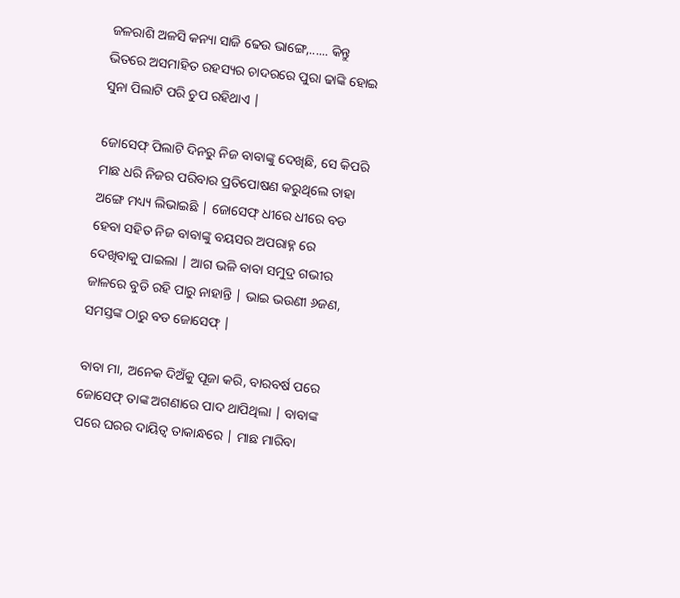ଜଳରାଶି ଅଳସି କନ୍ୟା ସାଜି ଢେଉ ଭାଙ୍ଗେ,...... କିନ୍ତୁ ଭିତରେ ଅସମାହିତ ରହସ୍ୟର ଚାଦରରେ ପୁରା ଢାଙ୍କି ହୋଇ ସୁନା ପିଲାଟି ପରି ଚୁପ ରହିଥାଏ |

ଜୋସେଫ୍ ପିଲାଟି ଦିନରୁ ନିଜ ବାବାଙ୍କୁ ଦେଖିଛି, ସେ କିପରି ମାଛ ଧରି ନିଜର ପରିବାର ପ୍ରତିପୋଷଣ କରୁଥିଲେ ତାହା ଅଙ୍ଗେ ମଧ୍ୟ୍ୟ ଲିଭାଇଛି | ଜୋସେଫ୍ ଧୀରେ ଧୀରେ ବଡ ହେବା ସହିତ ନିଜ ବାବାଙ୍କୁ ବୟସର ଅପରାହ୍ନ ରେ ଦେଖିବାକୁ ପାଇଲା | ଆଗ ଭଳି ବାବା ସମୁଦ୍ର ଗଭୀର ଜାଳରେ ବୁଡି ରହି ପାରୁ ନାହାନ୍ତି | ଭାଇ ଭଉଣୀ ୬ଜଣ, ସମସ୍ତଙ୍କ ଠାରୁ ବଡ ଜୋସେଫ୍ |

ବାବା ମା, ଅନେକ ଦିଅଁକୁ ପୂଜା କରି, ବାରବର୍ଷ ପରେ ଜୋସେଫ୍ ତାଙ୍କ ଅଗଣାରେ ପାଦ ଥାପିଥିଲା | ବାବାଙ୍କ ପରେ ଘରର ଦାୟିତ୍ୱ ତାକାନ୍ଧରେ | ମାଛ ମାରିବା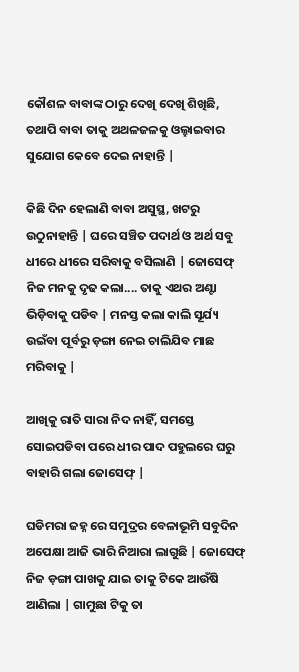କୌଶଳ ବାବାଙ୍କ ଠାରୁ ଦେଖି ଦେଖି ଶିଖିଛି, ତଥାପି ବାବା ତାକୁ ଅଥଳଜଳକୁ ଓଲ୍ହାଇବାର ସୁଯୋଗ କେବେ ଦେଇ ନାହାନ୍ତି |

କିଛି ଦିନ ହେଲାଣି ବାବା ଅସୁସ୍ଥ, ଖଟରୁ ଉଠୁନାହାନ୍ତି | ଘରେ ସଞ୍ଚିତ ପଦାର୍ଥ ଓ ଅର୍ଥ ସବୁ ଧୀରେ ଧୀରେ ସରିବାକୁ ବସିଲାଣି | ଜୋସେଫ୍ ନିଜ ମନକୁ ଦୃଢ କଲା.... ତାକୁ ଏଥର ଅଣ୍ଟା ଭିଡ଼ିବାକୁ ପଡିବ | ମନସ୍ତ କଲା କାଲି ସୂର୍ଯ୍ୟ ଉଇଁବା ପୂର୍ବରୁ ଡ଼ଙ୍ଗା ନେଇ ଚାଲିଯିବ ମାଛ ମରିବାକୁ |

ଆଖିକୁ ରାତି ସାରା ନିଦ ନାହିଁ, ସମସ୍ତେ ସୋଇପଡିବା ପରେ ଧୀର ପାଦ ପହୁଲରେ ଘରୁ ବାହାରି ଗଲା ଜୋସେଫ୍ |

ଘଡିମରା ଜହ୍ନ ରେ ସମୁଦ୍ରର ବେଳାଭୂମି ସବୁଦିନ ଅପେକ୍ଷା ଆଜି ଭାରି ନିଆରା ଲାଗୁଛି | ଜୋସେଫ୍ ନିଜ ଡ଼ଙ୍ଗା ପାଖକୁ ଯାଇ ତାକୁ ଟିକେ ଆଉଁଷି ଆଣିଲା | ଗାମୁଛା ଟିକୁ ତା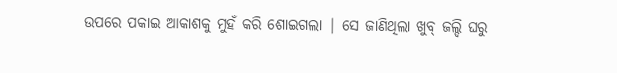ଉପରେ ପକାଇ ଆକାଶକୁ ମୁହଁ କରି ଶୋଇଗଲା | ସେ ଜାଣିଥିଲା ଖୁବ୍ ଜଲ୍ଦି ଘରୁ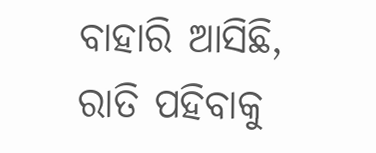ବାହାରି ଆସିଛି, ରାତି ପହିବାକୁ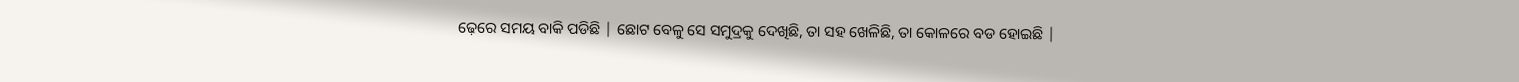ଢ଼େରେ ସମୟ ବାକି ପଡିଛି | ଛୋଟ ବେଳୁ ସେ ସମୁଦ୍ରକୁ ଦେଖିଛି, ତା ସହ ଖେଳିଛି, ତା କୋଳରେ ବଡ ହୋଇଛି |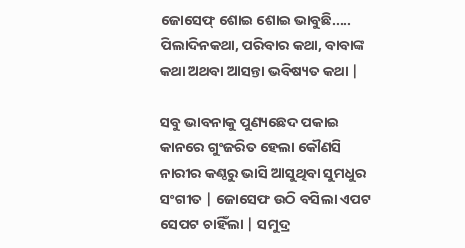ଜୋସେଫ୍ ଶୋଇ ଶୋଇ ଭାବୁଛି..... ପିଲାଦିନକଥା, ପରିବାର କଥା, ବାବାଙ୍କ କଥା ଅଥବା ଆସନ୍ତା ଭବିଷ୍ୟତ କଥା |

ସବୁ ଭାବନାକୁ ପୁଣ୍ୟଛେଦ ପକାଇ କାନରେ ଗୁଂଜରିତ ହେଲା କୌଣସି ନାରୀର କଣ୍ଠରୁ ଭାସି ଆସୁଥିବା ସୁମଧୁର ସଂଗୀତ | ଜୋସେଫ ଉଠି ବସିଲା ଏପଟ ସେପଟ ଚାହିଁଲା | ସମୁଦ୍ର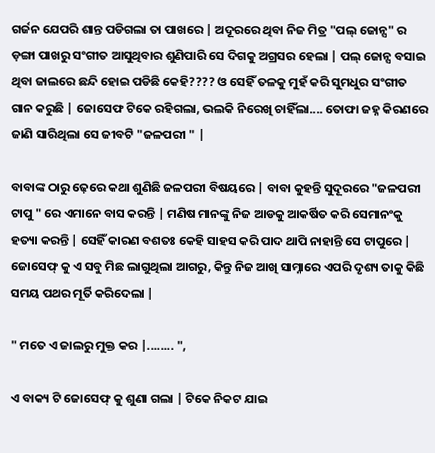ଗର୍ଜନ ଯେପରି ଶାନ୍ତ ପଡିଗଲା ତା ପାଖରେ | ଅଦୂରରେ ଥିବା ନିଜ ମିତ୍ର "ପଲ୍ ଜୋନ୍ସ" ର ଡ଼ଙ୍ଗା ପାଖରୁ ସଂଗୀତ ଆସୁଥିବାର ଶୁଣିପାରି ସେ ଦିଗକୁ ଅଗ୍ରସର ହେଲା | ପଲ୍ ଜୋନ୍ସ ବସାଇ ଥିବା ଜାଲରେ ଛନ୍ଦି ହୋଇ ପଡିଛି କେହି???? ଓ ସେହିଁ ତଳକୁ ମୁହଁ କରି ସୁମଧୁର ସଂଗୀତ ଗାନ କରୁଛି | ଜୋସେଫ ଟିକେ ରହିଗଲା, ଭଲକି ନିରେଖି ଚାହିଁଲା.... ତୋଫା ଜହ୍ନ କିରଣରେ ଜାଣି ସାରିଥିଲା ସେ ଜୀବଟି "ଜଳପରୀ " |

ବାବାଙ୍କ ଠାରୁ ଢ଼େରେ କଥା ଶୁଣିଛି ଜଳପରୀ ବିଷୟରେ | ବାବା କୁହନ୍ତି ସୁଦୂରରେ "ଜଳପରୀ ଟାପୁ " ରେ ଏମାନେ ବାସ କରନ୍ତି | ମଣିଷ ମାନଙ୍କୁ ନିଜ ଆଡକୁ ଆକର୍ଷିତ କରି ସେମାନଂକୁ ହତ୍ୟା କରନ୍ତି | ସେହିଁ କାରଣ ବଶତଃ କେହି ସାହସ କରି ପାଦ ଥାପି ନାହାନ୍ତି ସେ ଟାପୁରେ | ଜୋସେଫ୍ କୁ ଏ ସବୁ ମିଛ ଲାଗୁଥିଲା ଆଗରୁ, କିନ୍ତୁ ନିଜ ଆଖି ସାମ୍ନାରେ ଏପରି ଦୃଶ୍ୟ ତାକୁ କିଛି ସମୟ ପଥର ମୂର୍ତି କରିଦେଲା |

" ମତେ ଏ ଜାଲରୁ ମୁକ୍ତ କର |........ ",

ଏ ବାକ୍ୟ ଟି ଜୋସେଫ୍ କୁ ଶୁଣା ଗଲା | ଟିକେ ନିକଟ ଯାଇ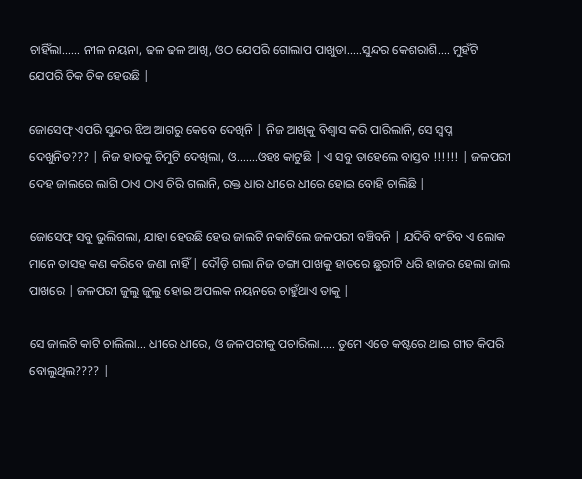ଚାହିଁଲା...... ନୀଳ ନୟନା, ଢଳ ଢଳ ଆଖି, ଓଠ ଯେପରି ଗୋଲାପ ପାଖୁଡା.....ସୁନ୍ଦର କେଶରାଶି.... ମୁହଁଟି ଯେପରି ଚିକ ଚିକ ହେଉଛି |

ଜୋସେଫ୍ ଏପରି ସୁନ୍ଦର ଝିଅ ଆଗରୁ କେବେ ଦେଖିନି | ନିଜ ଆଖିକୁ ବିଶ୍ୱାସ କରି ପାରିଲାନି, ସେ ସ୍ୱପ୍ନ ଦେଖୁନିତ??? | ନିଜ ହାତକୁ ଚିମୁଟି ଦେଖିଲା, ଓ.......ଓହଃ କାଟୁଛି | ଏ ସବୁ ତାହେଲେ ବାସ୍ତବ !!!!!! | ଜଳପରୀ ଦେହ ଜାଲରେ ଲାଗି ଠାଏ ଠାଏ ଚିରି ଗଲାନି, ରକ୍ତ ଧାର ଧୀରେ ଧୀରେ ହୋଇ ବୋହି ଚାଲିଛି |

ଜୋସେଫ୍ ସବୁ ଭୁଲିଗଲା, ଯାହା ହେଉଛି ହେଉ ଜାଲଟି ନକାଟିଲେ ଜଳପରୀ ବଞ୍ଚିବନି | ଯଦିବି ବଂଚିବ ଏ ଲୋକ ମାନେ ତାସହ କଣ କରିବେ ଜଣା ନାହିଁ | ଦୌଡ଼ି ଗଲା ନିଜ ଡଙ୍ଗା ପାଖକୁ ହାତରେ ଛୁରୀଟି ଧରି ହାଜର ହେଲା ଜାଲ ପାଖରେ | ଜଳପରୀ ଜୁଲୁ ଜୁଲୁ ହୋଇ ଅପଲକ ନୟନରେ ଚାହୁଁଥାଏ ତାକୁ |

ସେ ଜାଲଟି କାଟି ଚାଲିଲା... ଧୀରେ ଧୀରେ, ଓ ଜଳପରୀକୁ ପଚାରିଲା..... ତୁମେ ଏତେ କଷ୍ଟରେ ଥାଇ ଗୀତ କିପରି ବୋଲୁଥିଲ???? |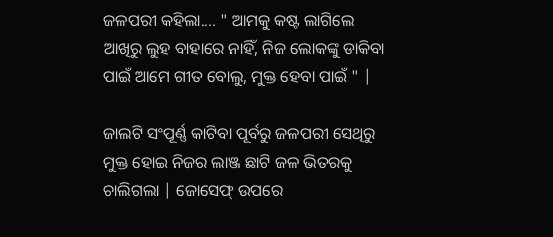ଜଳପରୀ କହିଲା.... " ଆମକୁ କଷ୍ଟ ଲାଗିଲେ ଆଖିରୁ ଲୁହ ବାହାରେ ନାହିଁ, ନିଜ ଲୋକଙ୍କୁ ଡାକିବା ପାଇଁ ଆମେ ଗୀତ ବୋଲୁ, ମୁକ୍ତ ହେବା ପାଇଁ " |

ଜାଲଟି ସଂପୂର୍ଣ୍ଣ କାଟିବା ପୂର୍ବରୁ ଜଳପରୀ ସେଥିରୁ ମୁକ୍ତ ହୋଇ ନିଜର ଲାଞ୍ଜ ଛାଟି ଜଳ ଭିତରକୁ ଚାଲିଗଲା | ଜୋସେଫ୍ ଉପରେ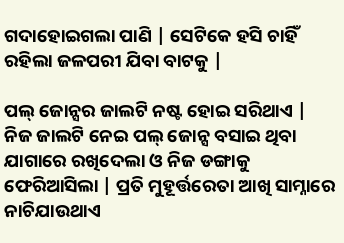ଗଦାହୋଇଗଲା ପାଣି | ସେଟିକେ ହସି ଚାହିଁ ରହିଲା ଜଳପରୀ ଯିବା ବାଟକୁ |

ପଲ୍ ଜୋନ୍ସର ଜାଲଟି ନଷ୍ଟ ହୋଇ ସରିଥାଏ | ନିଜ ଜାଲଟି ନେଇ ପଲ୍ ଜୋନ୍ସ ବସାଇ ଥିବା ଯାଗାରେ ରଖିଦେଲା ଓ ନିଜ ଡଙ୍ଗାକୁ ଫେରିଆସିଲା | ପ୍ରତି ମୁହୂର୍ତ୍ତରେତା ଆଖି ସାମ୍ନାରେ ନାଚିଯାଉଥାଏ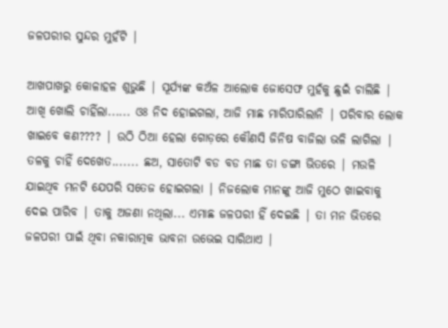ଜଳପରୀର ସୁନ୍ଦର ମୁହଁଟି |

ଆଖପାଖରୁ କୋଳାହଳ ଶୁଭୁଛି | ସୂର୍ଯ୍ୟଙ୍କ କଅଁଳ ଆଲୋକ ଜୋସେଫ ମୁହଁକୁ ଛୁଇଁ ଚାଲିଛି | ଆଖି ଖୋଲି ଚାହିଁଲା...... ଓଃ ନିଦ ହୋଇଗଲା, ଆଜି ମାଛ ମାରିପାରିଲାନି | ପରିବାର ଲୋକ ଖାଇବେ କଣ???? | ଉଠି ଠିଆ ହେଲା ଗୋଡ଼ରେ କୌଣସି ଜିନିଷ ବାଜିଲା ଭଳି ଲାଗିଲା | ତଳକୁ ଚାହିଁ ଦେଖେତ....... ଛଅ, ସାତୋଟି ବଡ ବଡ ମାଛ ତା ଡଙ୍ଗା ଭିତରେ | ମଉଳି ଯାଇଥିବ ମନଟି ଯେପରି ସତେଜ ହୋଇଗଲା | ନିଜଲୋକ ମାନଙ୍କୁ ଆଜି ମୁଠେ ଖାଇବାକୁ ଦେଇ ପାରିବ | ତାକୁ ଅଜଣା ନଥିଲା... ଏମାଛ ଜଳପରୀ ହିଁ ଦେଇଛି | ତା ମନ ଭିତରେ ଜଳପରୀ ପାଇଁ ଥିବା ନକାରାତ୍ମକ ଭାବନା ଉଭେଇ ସାରିଥାଏ |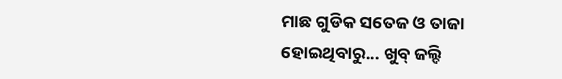ମାଛ ଗୁଡିକ ସତେଜ ଓ ତାଜା ହୋଇଥିବାରୁ... ଖୁବ୍ ଜଲ୍ଦି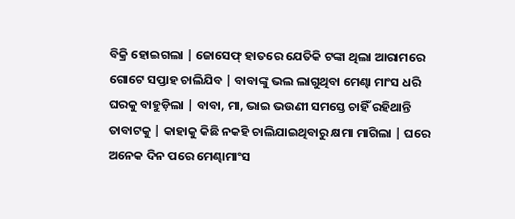ବିକ୍ରି ହୋଇଗଲା | ଜୋସେଫ୍ ହାତରେ ଯେତିକି ଟଙ୍କା ଥିଲା ଆରାମରେ ଗୋଟେ ସପ୍ତାହ ଚାଲିଯିବ | ବାବାଙ୍କୁ ଭଲ ଲାଗୁଥିବା ମେଣ୍ଢା ମାଂସ ଧରି ଘରକୁ ବାହୁଡ଼ିଲା | ବାବା, ମା, ଭାଇ ଭଉଣୀ ସମସ୍ତେ ଚାହିଁ ରହିଥାନ୍ତି ତାବାଟକୁ | କାହାକୁ କିଛି ନକହି ଚାଲିଯାଇଥିବାରୁ କ୍ଷମା ମାଗିଲା | ଘରେ ଅନେକ ଦିନ ପରେ ମେଣ୍ଢାମାଂସ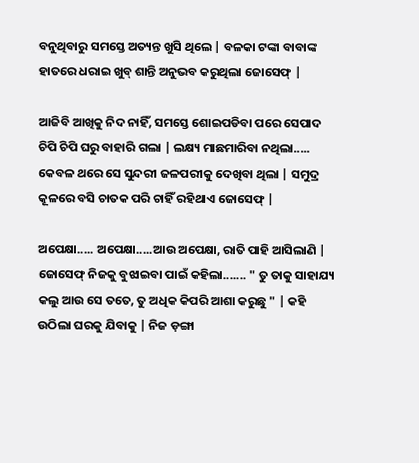ବନୁଥିବାରୁ ସମସ୍ତେ ଅତ୍ୟନ୍ତ ଖୁସି ଥିଲେ | ବଳକା ଟଙ୍କା ବାବାଙ୍କ ହାତରେ ଧରାଇ ଖୁବ୍ ଶାନ୍ତି ଅନୁଭବ କରୁଥିଲା ଜୋସେଫ୍ |

ଆଜିବି ଆଖିକୁ ନିଦ ନାହିଁ, ସମସ୍ତେ ଶୋଇପଡିବା ପରେ ସେପାଦ ଚିପି ଚିପି ଘରୁ ବାହାରି ଗଲା | ଲକ୍ଷ୍ୟ ମାଛମାରିବା ନଥିଲା..... କେବଳ ଥରେ ସେ ସୁନ୍ଦରୀ ଜଳପରୀକୁ ଦେଖିବା ଥିଲା | ସମୁଦ୍ର କୂଳରେ ବସି ଚାତକ ପରି ଚାହିଁ ରହିଥାଏ ଜୋସେଫ୍ |

ଅପେକ୍ଷା..... ଅପେକ୍ଷା.....ଆଉ ଅପେକ୍ଷା, ରାତି ପାହି ଆସିଲାଣି | ଜୋସେଫ୍ ନିଜକୁ ବୁଝାଇବା ପାଇଁ କହିଲା....... " ତୁ ତାକୁ ସାହାଯ୍ୟ କଲୁ ଆଉ ସେ ତତେ, ତୁ ଅଧିକ କିପରି ଆଶା କରୁଛୁ " | କହି ଉଠିଲା ଘରକୁ ଯିବାକୁ | ନିଜ ଡ଼ଙ୍ଗା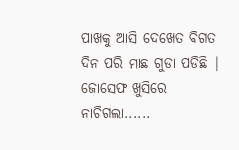ପାଖକୁ ଆସି ଦେଖେତ ବିଗତ ଦିନ ପରି ମାଛ ଗୁଡା ପଡିଛି | ଜୋସେଫ ଖୁସିରେ ନାଚିଗଲା......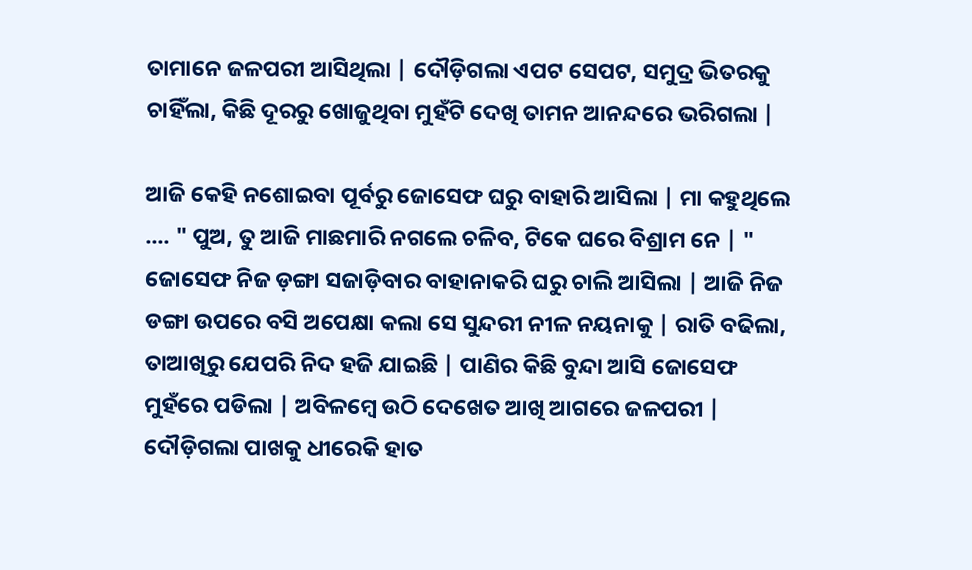ତାମାନେ ଜଳପରୀ ଆସିଥିଲା | ଦୌଡ଼ିଗଲା ଏପଟ ସେପଟ, ସମୁଦ୍ର ଭିତରକୁ ଚାହିଁଲା, କିଛି ଦୂରରୁ ଖୋଜୁଥିବା ମୁହଁଟି ଦେଖି ତାମନ ଆନନ୍ଦରେ ଭରିଗଲା |

ଆଜି କେହି ନଶୋଇବା ପୂର୍ବରୁ ଜୋସେଫ ଘରୁ ବାହାରି ଆସିଲା | ମା କହୁଥିଲେ .... " ପୁଅ, ତୁ ଆଜି ମାଛମାରି ନଗଲେ ଚଳିବ, ଟିକେ ଘରେ ବିଶ୍ରାମ ନେ | " ଜୋସେଫ ନିଜ ଡ଼ଙ୍ଗା ସଜାଡ଼ିବାର ବାହାନାକରି ଘରୁ ଚାଲି ଆସିଲା | ଆଜି ନିଜ ଡଙ୍ଗା ଉପରେ ବସି ଅପେକ୍ଷା କଲା ସେ ସୁନ୍ଦରୀ ନୀଳ ନୟନାକୁ | ରାତି ବଢିଲା, ତାଆଖିରୁ ଯେପରି ନିଦ ହଜି ଯାଇଛି | ପାଣିର କିଛି ବୁନ୍ଦା ଆସି ଜୋସେଫ ମୁହଁରେ ପଡିଲା | ଅବିଳମ୍ବେ ଉଠି ଦେଖେତ ଆଖି ଆଗରେ ଜଳପରୀ | ଦୌଡ଼ିଗଲା ପାଖକୁ ଧୀରେକି ହାତ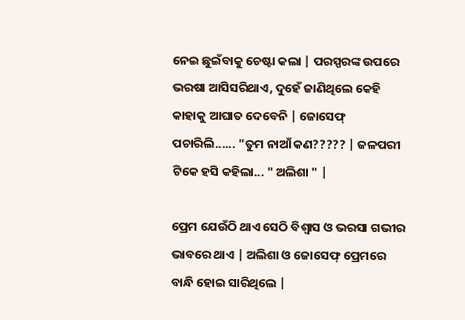ନେଇ ଛୁଇଁବାକୁ ଚେଷ୍ଟା କଲା | ପରସ୍ପରଙ୍କ ଉପରେ ଭରଷା ଆସିସରିଥାଏ, ଦୁହେଁ ଜାଣିଥିଲେ କେହି କାହାକୁ ଆଘାତ ଦେବେନି | ଜୋସେଫ୍ ପଚାରିଲି...... "ତୁମ ନାଆଁ କଣ????? | ଜଳପରୀ ଟିକେ ହସି କହିଲା... " ଅଲିଶା " |

ପ୍ରେମ ଯେଉଁଠି ଥାଏ ସେଠି ବିଶ୍ୱାସ ଓ ଭରସା ଗଭୀର ଭାବରେ ଥାଏ | ଅଲିଶା ଓ ଜୋସେଫ୍ ପ୍ରେମରେ ବାନ୍ଧି ହୋଇ ସାରିଥିଲେ |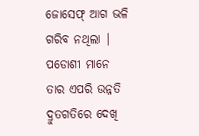ଜୋସେଫ୍ ଆଗ ଭଳି ଗରିବ ନଥିଲା | ପଡୋଶୀ ମାନେ ତାର ଏପରି ଉନ୍ନତି ଦ୍ରୁତଗତିରେ ଦେଖି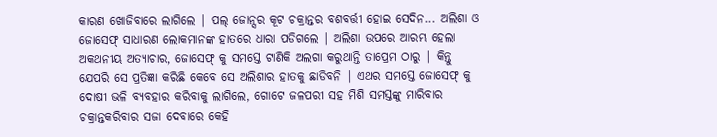କାରଣ ଖୋଜିବାରେ ଲାଗିଲେ | ପଲ୍ ଜୋନ୍ସର କୂଟ ଚକ୍ରାନ୍ତର ବଶବର୍ତ୍ତୀ ହୋଇ ସେଦିନ... ଅଲିଶା ଓ ଜୋସେଫ୍ ସାଧାରଣ ଲୋକମାନଙ୍କ ହାତରେ ଧାରା ପଡିଗଲେ | ଅଲିଶା ଉପରେ ଆରମ୍ଭ ହେଲା ଅକଥନୀୟ ଅତ୍ୟାଚାର, ଜୋସେଫ୍ କୁ ସମସ୍ତେ ଟାଣିକି ଅଲଗା କରୁଥାନ୍ତି ତାପ୍ରେମ ଠାରୁ | କିନ୍ତୁ ଯେପରି ସେ ପ୍ରତିଜ୍ଞା କରିଛି କେବେ ସେ ଅଲିଶାର ହାତକୁ ଛାଡିବନି | ଏଥର ସମସ୍ତେ ଜୋସେଫ୍ କୁ ଦୋଷୀ ଭଳି ବ୍ୟବହାର କରିବାକୁ ଲାଗିଲେ, ଗୋଟେ ଜଳପରୀ ସହ ମିଶି ସମସ୍ତଙ୍କୁ ମାରିବାର ଚକ୍ରାନ୍ତକରିବାର ସଜା ଦେବାରେ କେହି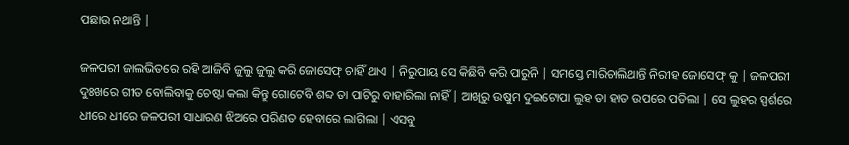ପଛାଉ ନଥାନ୍ତି |

ଜଳପରୀ ଜାଲଭିତରେ ରହି ଆଜିବି ଜୁଲୁ ଜୁଲୁ କରି ଜୋସେଫ୍ ଚାହିଁ ଥାଏ | ନିରୁପାୟ ସେ କିଛିବି କରି ପାରୁନି | ସମସ୍ତେ ମାରିଚାଲିଥାନ୍ତି ନିରୀହ ଜୋସେଫ୍ କୁ | ଜଳପରୀ ଦୁଃଖରେ ଗୀତ ବୋଲିବାକୁ ଚେଷ୍ଟା କଲା କିନ୍ତୁ ଗୋଟେବି ଶବ୍ଦ ତା ପାଟିରୁ ବାହାରିଲା ନାହିଁ | ଆଖିରୁ ଉଷୁମ ଦୁଇଟୋପା ଲୁହ ତା ହାତ ଉପରେ ପଡିଲା | ସେ ଲୁହର ସ୍ପର୍ଶରେ ଧୀରେ ଧୀରେ ଜଳପରୀ ସାଧାରଣ ଝିଅରେ ପରିଣତ ହେବାରେ ଲାଗିଲା | ଏସବୁ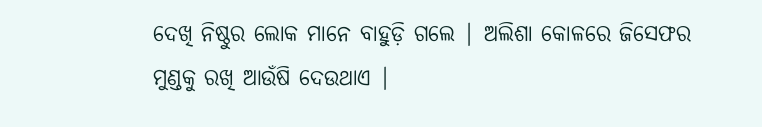ଦେଖି ନିଷ୍ଠୁର ଲୋକ ମାନେ ବାହୁଡ଼ି ଗଲେ | ଅଲିଶା କୋଳରେ ଜିସେଫର ମୁଣ୍ଡକୁ ରଖି ଆଉଁଷି ଦେଉଥାଏ |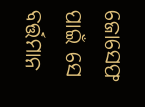ଜୋସେଫ ପାଇଁ ସେ ବର୍ତ୍ତମାନ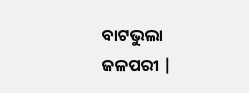ବାଟଭୁଲା ଜଳପରୀ |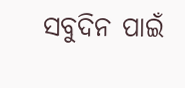ସବୁଦିନ ପାଇଁ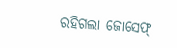ରହିଗଲା ଜୋସେଫ୍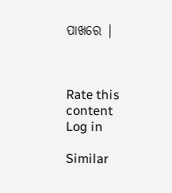ପାଖରେ |



Rate this content
Log in

Similar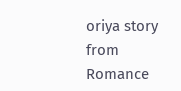oriya story from Romance